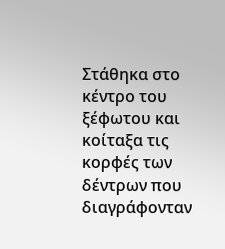Στάθηκα στο κέντρο του ξέφωτου και κοίταξα τις κορφές των δέντρων που διαγράφονταν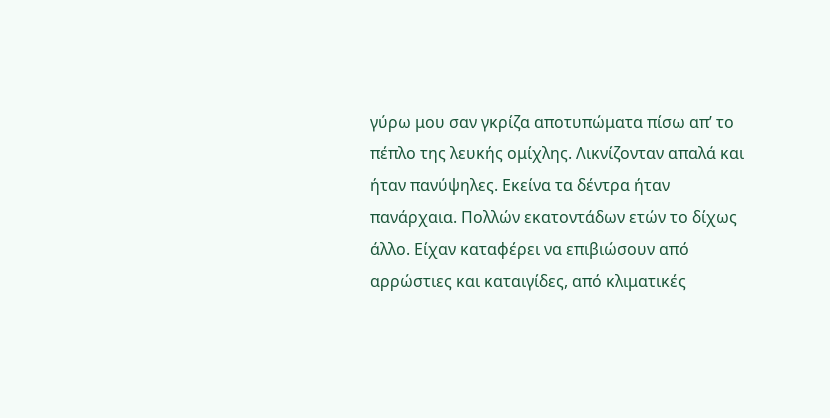γύρω μου σαν γκρίζα αποτυπώματα πίσω απ’ το πέπλο της λευκής ομίχλης. Λικνίζονταν απαλά και ήταν πανύψηλες. Εκείνα τα δέντρα ήταν πανάρχαια. Πολλών εκατοντάδων ετών το δίχως άλλο. Είχαν καταφέρει να επιβιώσουν από αρρώστιες και καταιγίδες, από κλιματικές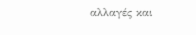αλλαγές και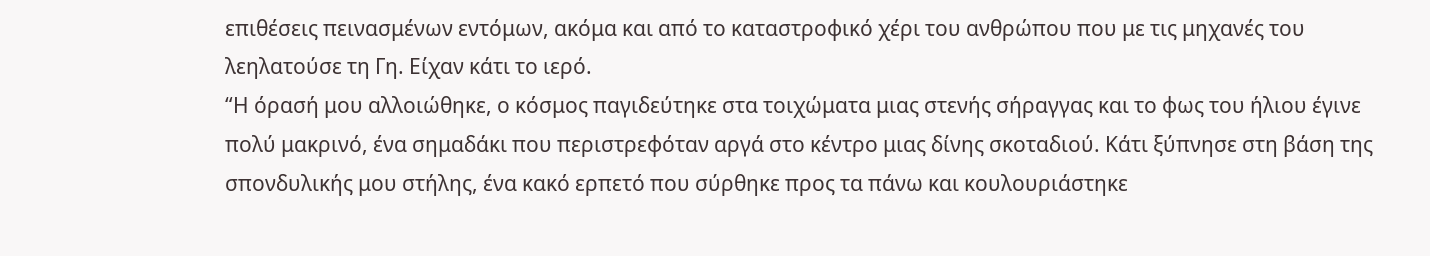επιθέσεις πεινασμένων εντόμων, ακόμα και από το καταστροφικό χέρι του ανθρώπου που με τις μηχανές του λεηλατούσε τη Γη. Είχαν κάτι το ιερό.
“Η όρασή μου αλλοιώθηκε, ο κόσμος παγιδεύτηκε στα τοιχώματα μιας στενής σήραγγας και το φως του ήλιου έγινε πολύ μακρινό, ένα σημαδάκι που περιστρεφόταν αργά στο κέντρο μιας δίνης σκοταδιού. Κάτι ξύπνησε στη βάση της σπονδυλικής μου στήλης, ένα κακό ερπετό που σύρθηκε προς τα πάνω και κουλουριάστηκε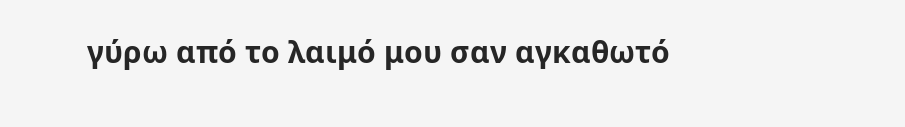γύρω από το λαιμό μου σαν αγκαθωτό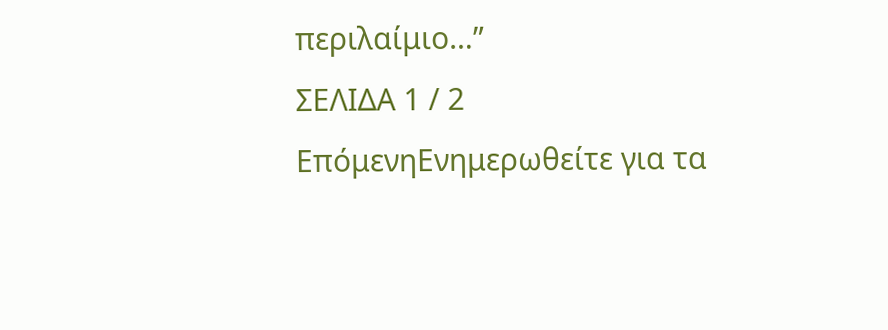περιλαίμιο…”
ΣΕΛΙΔΑ 1 / 2
ΕπόμενηΕνημερωθείτε για τα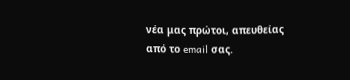νέα μας πρώτοι, απευθείας από το email σας.